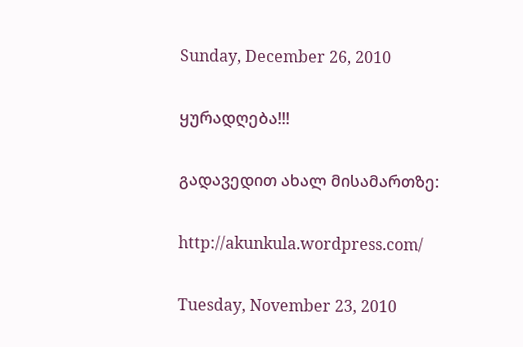Sunday, December 26, 2010

ყურადღება!!!

გადავედით ახალ მისამართზე:

http://akunkula.wordpress.com/

Tuesday, November 23, 2010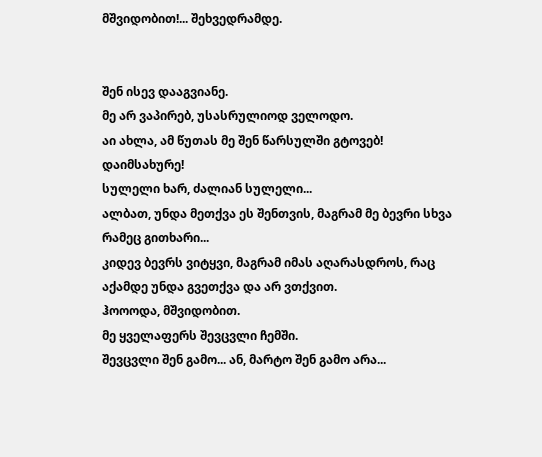მშვიდობით!... შეხვედრამდე.


შენ ისევ დააგვიანე.
მე არ ვაპირებ, უსასრულიოდ ველოდო.
აი ახლა, ამ წუთას მე შენ წარსულში გტოვებ!
დაიმსახურე!
სულელი ხარ, ძალიან სულელი...
ალბათ, უნდა მეთქვა ეს შენთვის, მაგრამ მე ბევრი სხვა რამეც გითხარი...
კიდევ ბევრს ვიტყვი, მაგრამ იმას აღარასდროს, რაც აქამდე უნდა გვეთქვა და არ ვთქვით.
ჰოოოდა, მშვიდობით.
მე ყველაფერს შევცვლი ჩემში.
შევცვლი შენ გამო... ან, მარტო შენ გამო არა...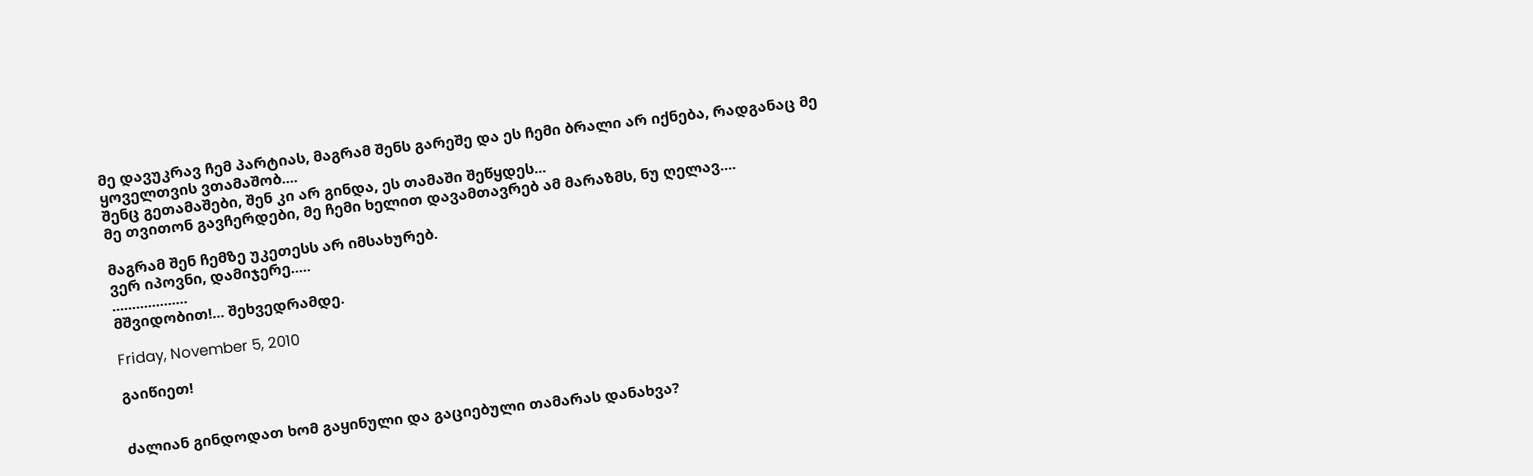მე დავუკრავ ჩემ პარტიას, მაგრამ შენს გარეშე და ეს ჩემი ბრალი არ იქნება, რადგანაც მე ყოველთვის ვთამაშობ....
შენც გეთამაშები, შენ კი არ გინდა, ეს თამაში შეწყდეს...
მე თვითონ გავჩერდები, მე ჩემი ხელით დავამთავრებ ამ მარაზმს, ნუ ღელავ....

მაგრამ შენ ჩემზე უკეთესს არ იმსახურებ.
ვერ იპოვნი, დამიჯერე.....
...................
მშვიდობით!... შეხვედრამდე.

Friday, November 5, 2010

გაიწიეთ!


ძალიან გინდოდათ ხომ გაყინული და გაციებული თამარას დანახვა?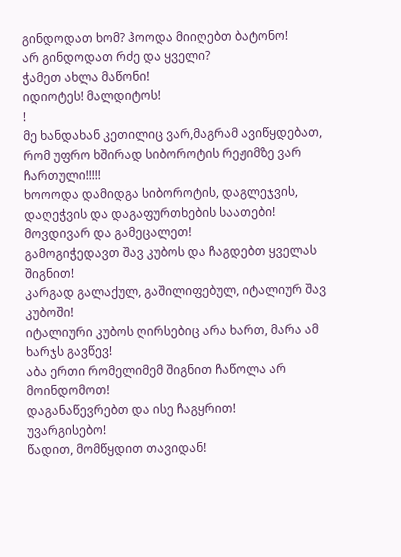გინდოდათ ხომ? ჰოოდა მიიღებთ ბატონო!
არ გინდოდათ რძე და ყველი?
ჭამეთ ახლა მაწონი!
იდიოტეს! მალდიტოს!
!
მე ხანდახან კეთილიც ვარ,მაგრამ ავიწყდებათ, რომ უფრო ხშირად სიბოროტის რეჟიმზე ვარ ჩართული!!!!!
ხოოოდა დამიდგა სიბოროტის, დაგლეჯვის, დაღეჭვის და დაგაფურთხების საათები!
მოვდივარ და გამეცალეთ!
გამოგიჭედავთ შავ კუბოს და ჩაგდებთ ყველას შიგნით!
კარგად გალაქულ, გაშილიფებულ, იტალიურ შავ კუბოში!
იტალიური კუბოს ღირსებიც არა ხართ, მარა ამ ხარჯს გავწევ!
აბა ერთი რომელიმემ შიგნით ჩაწოლა არ მოინდომოთ!
დაგანაწევრებთ და ისე ჩაგყრით!
უვარგისებო!
წადით, მომწყდით თავიდან!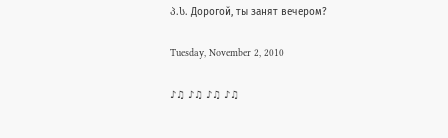პ.ს. Дорогой, ты занят вечером?

Tuesday, November 2, 2010

♪♫ ♪♫ ♪♫ ♪♫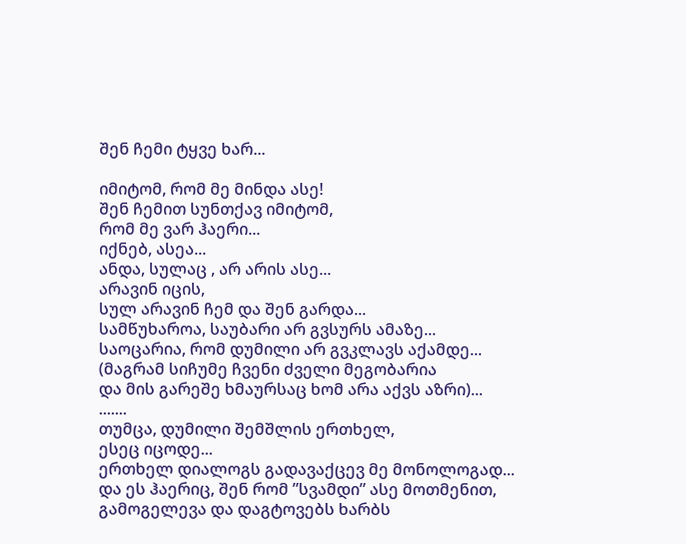შენ ჩემი ტყვე ხარ...

იმიტომ, რომ მე მინდა ასე!
შენ ჩემით სუნთქავ იმიტომ,
რომ მე ვარ ჰაერი...
იქნებ, ასეა...
ანდა, სულაც , არ არის ასე...
არავინ იცის,
სულ არავინ ჩემ და შენ გარდა...
სამწუხაროა, საუბარი არ გვსურს ამაზე...
საოცარია, რომ დუმილი არ გვკლავს აქამდე...
(მაგრამ სიჩუმე ჩვენი ძველი მეგობარია
და მის გარეშე ხმაურსაც ხომ არა აქვს აზრი)...
.......
თუმცა, დუმილი შემშლის ერთხელ,
ესეც იცოდე...
ერთხელ დიალოგს გადავაქცევ მე მონოლოგად...
და ეს ჰაერიც, შენ რომ ”სვამდი” ასე მოთმენით,
გამოგელევა და დაგტოვებს ხარბს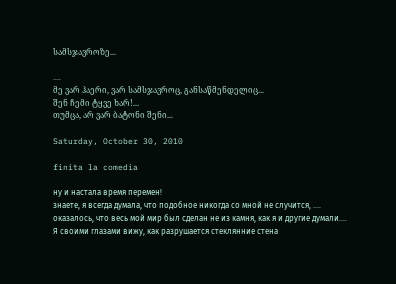სამსჯავროზე...

....
მე ვარ ჰაერი, ვარ სამსჯავროც, განსაწმენდელიც...
შენ ჩემი ტყვე ხარ!...
თუმცა, არ ვარ ბატონი შენი...

Saturday, October 30, 2010

finita la comedia

ну и настала время перемен!
знаете, я всегда думала, что подобное никогда со мной не случится, ....
оказалось, что весь мой мир был сделан не из камня, как я и другие думали....
Я своими глазами вижу, как разрушается стеклянние стена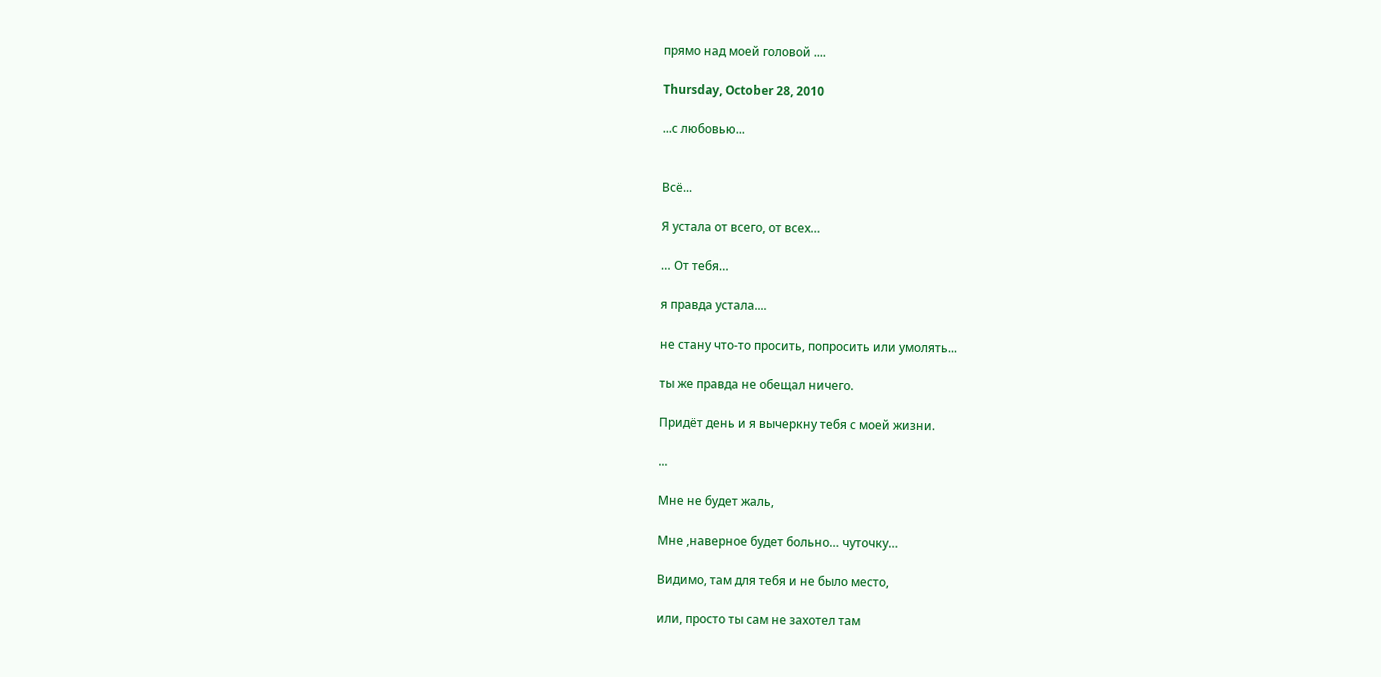прямо над моей головой ....

Thursday, October 28, 2010

...с любовью...


Всё...

Я устала от всего, от всех…

… От тебя…

я правда устала....

не стану что-то просить, попросить или умолять...

ты же правда не обещал ничего.

Придёт день и я вычеркну тебя с моей жизни.

...

Мне не будет жаль,

Мне ,наверное будет больно… чуточку…

Видимо, там для тебя и не было место,

или, просто ты сам не захотел там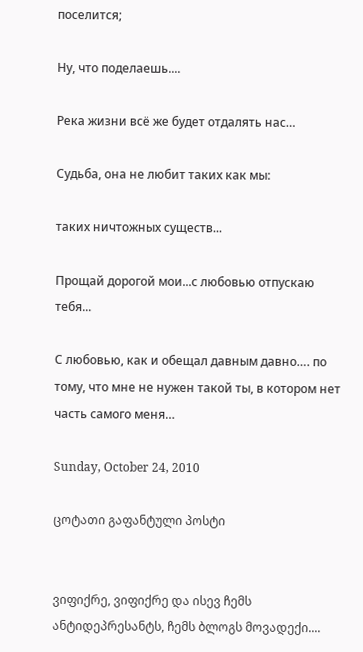поселится;

Ну, что поделаешь....

Река жизни всё же будет отдалять нас…

Судьба, она не любит таких как мы:

таких ничтожных существ...

Прощай дорогой мои...с любовью отпускаю тебя...

С любовью, как и обещал давным давно…. по тому, что мне не нужен такой ты, в котором нет часть самого меня…

Sunday, October 24, 2010

ცოტათი გაფანტული პოსტი


ვიფიქრე, ვიფიქრე და ისევ ჩემს ანტიდეპრესანტს, ჩემს ბლოგს მოვადექი....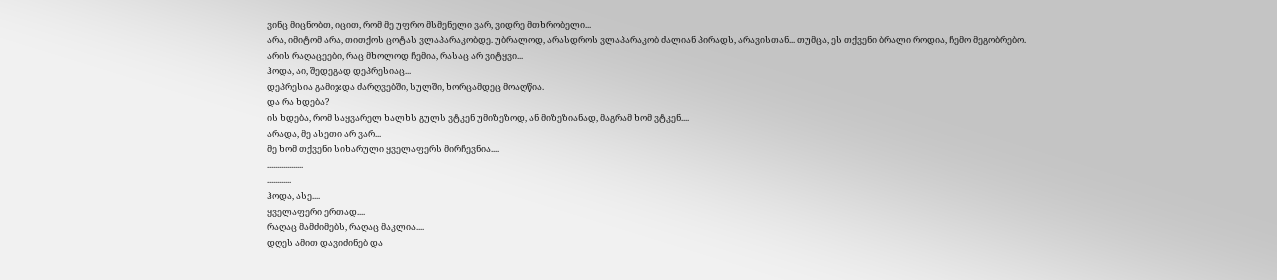ვინც მიცნობთ, იცით, რომ მე უფრო მსმენელი ვარ, ვიდრე მთხრობელი...
არა, იმიტომ არა, თითქოს ცოტას ვლაპარაკობდე. უბრალოდ, არასდროს ვლაპარაკობ ძალიან პირადს, არავისთან... თუმცა, ეს თქვენი ბრალი როდია, ჩემო მეგობრებო.
არის რაღაცეები, რაც მხოლოდ ჩემია, რასაც არ ვიტყვი...
ჰოდა, აი, შედეგად დეპრესიაც...
დეპრესია გამიჯდა ძარღვებში, სულში, ხორცამდეც მოაღწია.
და რა ხდება?
ის ხდება, რომ საყვარელ ხალხს გულს ვტკენ უმიზეზოდ, ან მიზეზიანად, მაგრამ ხომ ვტკენ....
არადა, მე ასეთი არ ვარ...
მე ხომ თქვენი სიხარული ყველაფერს მირჩევნია....
..................
............
ჰოდა, ასე....
ყველაფერი ერთად....
რაღაც მამძიმებს, რაღაც მაკლია....
დღეს ამით დავიძინებ და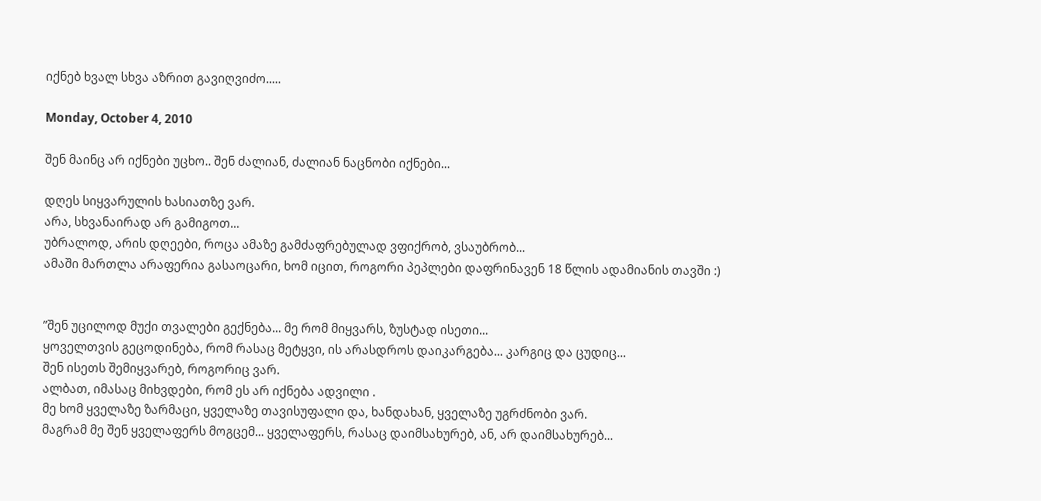იქნებ ხვალ სხვა აზრით გავიღვიძო.....

Monday, October 4, 2010

შენ მაინც არ იქნები უცხო.. შენ ძალიან, ძალიან ნაცნობი იქნები...

დღეს სიყვარულის ხასიათზე ვარ.
არა, სხვანაირად არ გამიგოთ...
უბრალოდ, არის დღეები, როცა ამაზე გამძაფრებულად ვფიქრობ, ვსაუბრობ...
ამაში მართლა არაფერია გასაოცარი, ხომ იცით, როგორი პეპლები დაფრინავენ 18 წლის ადამიანის თავში :)


”შენ უცილოდ მუქი თვალები გექნება... მე რომ მიყვარს, ზუსტად ისეთი...
ყოველთვის გეცოდინება, რომ რასაც მეტყვი, ის არასდროს დაიკარგება... კარგიც და ცუდიც...
შენ ისეთს შემიყვარებ, როგორიც ვარ.
ალბათ, იმასაც მიხვდები, რომ ეს არ იქნება ადვილი .
მე ხომ ყველაზე ზარმაცი, ყველაზე თავისუფალი და, ხანდახან, ყველაზე უგრძნობი ვარ.
მაგრამ მე შენ ყველაფერს მოგცემ... ყველაფერს, რასაც დაიმსახურებ, ან, არ დაიმსახურებ...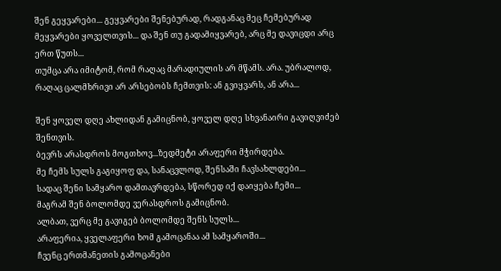შენ გეყვარები... გეყვარები შენებურად, რადგანაც მეც ჩემებურად მეყვარები ყოველთვის... და შენ თუ გადამიყვარებ, არც მე დავიცდი არც ერთ წუთს...
თუმცა არა იმიტომ, რომ რაღაც მარადიულის არ მწამს. არა. უბრალოდ, რაღაც ცალმხრივი არ არსებობს ჩემთვის: ან გვიყვარს, ან არა...

შენ ყოველ დღე ახლიდან გამიცნობ, ყოველ დღე სხვანაირი გავიღვიძებ შენთვის.
ბევრს არასდროს მოგთხოვ...ზედმეტი არაფერი მჭირდება.
მე ჩემს სულს გაგიყოფ და, სანაცვლოდ, შენსაში ჩავსახლდები...
სადაც შენი სამყარო დამთავრდება, სწორედ იქ დაიყება ჩემი...
მაგრამ შენ ბოლომდე ვერასდროს გამიცნობ.
ალბათ, ვერც მე გავიგებ ბოლომდე შენს სულს...
არაფერია, ყველაფერი ხომ გამოცანაა ამ სამყაროში...
ჩვენც ერთმანეთის გამოცანები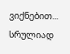ვიქნებით...
სრულიად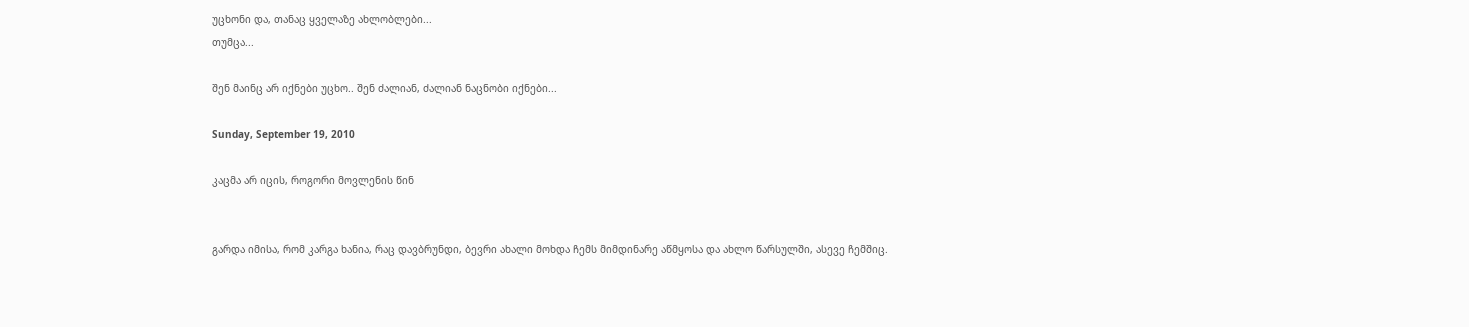უცხონი და, თანაც ყველაზე ახლობლები...
თუმცა...

შენ მაინც არ იქნები უცხო.. შენ ძალიან, ძალიან ნაცნობი იქნები...

Sunday, September 19, 2010

კაცმა არ იცის, როგორი მოვლენის წინ


გარდა იმისა, რომ კარგა ხანია, რაც დავბრუნდი, ბევრი ახალი მოხდა ჩემს მიმდინარე აწმყოსა და ახლო წარსულში, ასევე ჩემშიც.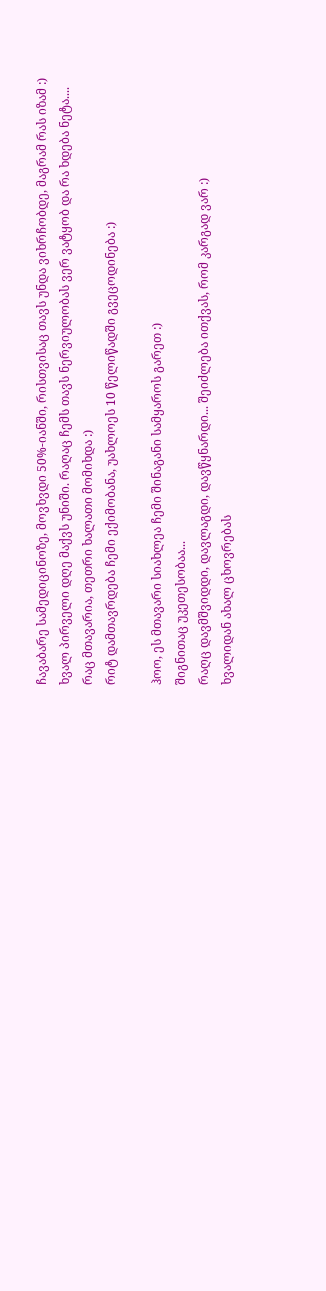ჩავაბარე სამედიცინოზე, მოვხვდი 50%-იანში, რისთვისაც თავს უნდა ვიხრჩობდე, მაგრამ რას იზამ :)
ხვალ პირველი დღე მაქვს უნიში. რაღაც ჩემს თავს ნერვიულობას ვერ ვატყობ და რა ხდება ნეტა....
რაც მთავარია, თეთრი ხალათი მომიხდა :)
რიტ დამთავრდება ჩემი ექიმობანა, უახლოეს 10 წელიწადში გვეცოდინება :)

ჰოო, ეს მთავარი სიახლეა ჩემი შინაგანი სამყაროს გარეთ :)
შიგნითაც უკეთესობაა...
რაღც დავმშვიდდი, დავლაგდი, დავწყნარდი... შეიძლება ითქვას, რომ კარგად ვარ :)
ხვალიდან ახალ ცხოვრებას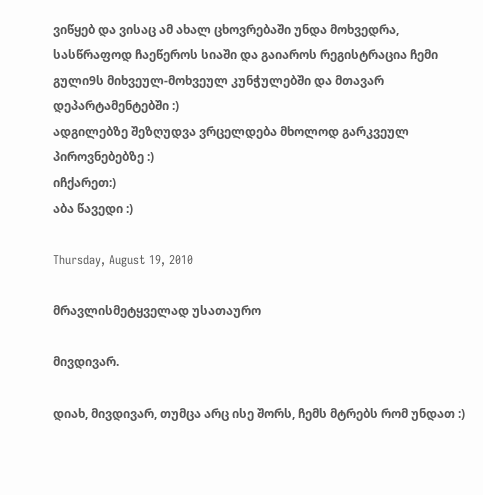ვიწყებ და ვისაც ამ ახალ ცხოვრებაში უნდა მოხვედრა, სასწრაფოდ ჩაეწეროს სიაში და გაიაროს რეგისტრაცია ჩემი გული9ს მიხვეულ-მოხვეულ კუნჭულებში და მთავარ დეპარტამენტებში :)
ადგილებზე შეზღუდვა ვრცელდება მხოლოდ გარკვეულ პიროვნებებზე :)
იჩქარეთ:)
აბა წავედი :)

Thursday, August 19, 2010

მრავლისმეტყველად უსათაურო

მივდივარ.

დიახ, მივდივარ, თუმცა არც ისე შორს, ჩემს მტრებს რომ უნდათ :)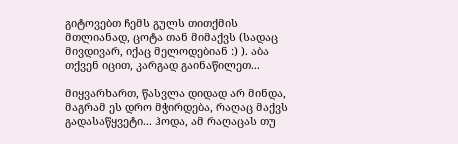გიტოვებთ ჩემს გულს თითქმის მთლიანად, ცოტა თან მიმაქვს (სადაც მივდივარ, იქაც მელოდებიან :) ). აბა თქვენ იცით, კარგად გაინაწილეთ...

მიყვარხართ, წასვლა დიდად არ მინდა, მაგრამ ეს დრო მჭირდება, რაღაც მაქვს გადასაწყვეტი... ჰოდა, ამ რაღაცას თუ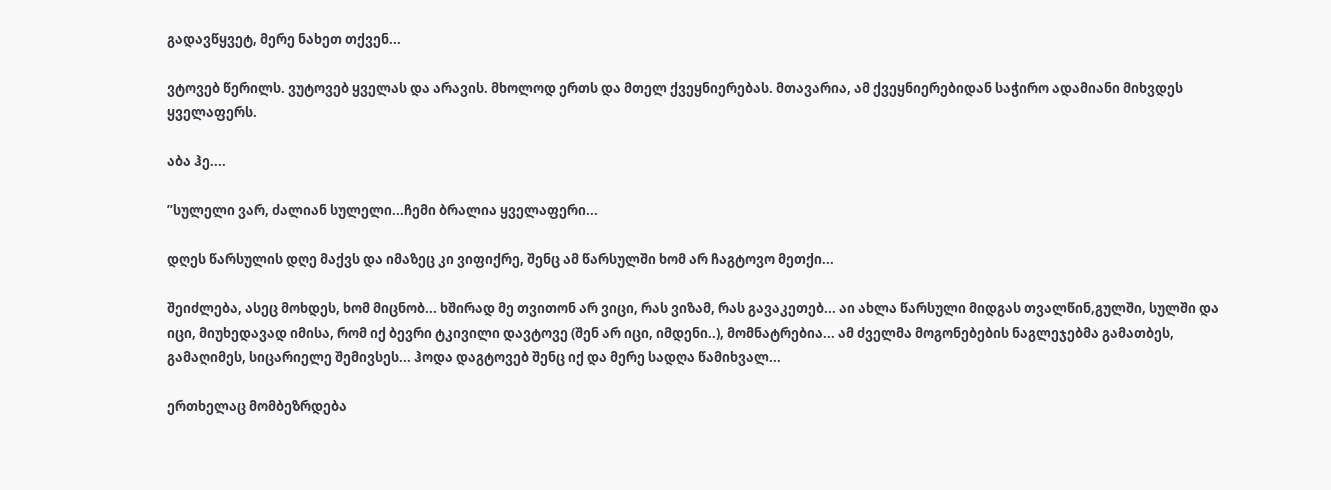გადავწყვეტ, მერე ნახეთ თქვენ...

ვტოვებ წერილს. ვუტოვებ ყველას და არავის. მხოლოდ ერთს და მთელ ქვეყნიერებას. მთავარია, ამ ქვეყნიერებიდან საჭირო ადამიანი მიხვდეს ყველაფერს.

აბა ჰე....

”სულელი ვარ, ძალიან სულელი...ჩემი ბრალია ყველაფერი...

დღეს წარსულის დღე მაქვს და იმაზეც კი ვიფიქრე, შენც ამ წარსულში ხომ არ ჩაგტოვო მეთქი...

შეიძლება, ასეც მოხდეს, ხომ მიცნობ... ხშირად მე თვითონ არ ვიცი, რას ვიზამ, რას გავაკეთებ... აი ახლა წარსული მიდგას თვალწინ,გულში, სულში და იცი, მიუხედავად იმისა, რომ იქ ბევრი ტკივილი დავტოვე (შენ არ იცი, იმდენი..), მომნატრებია... ამ ძველმა მოგონებების ნაგლეჯებმა გამათბეს, გამაღიმეს, სიცარიელე შემივსეს... ჰოდა დაგტოვებ შენც იქ და მერე სადღა წამიხვალ...

ერთხელაც მომბეზრდება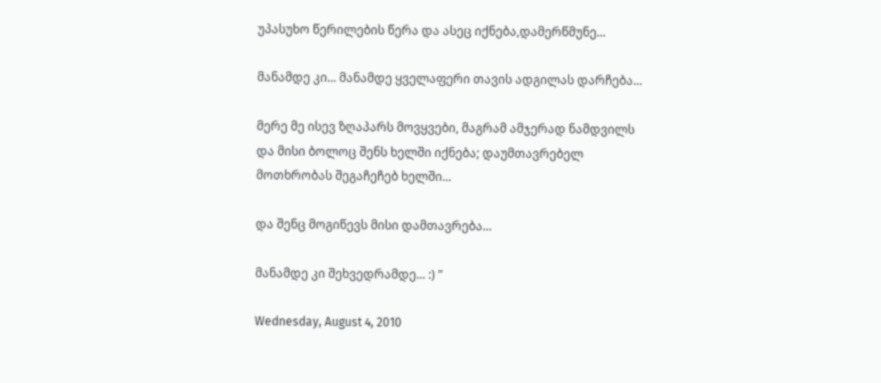უპასუხო წერილების წერა და ასეც იქნება,დამერწმუნე...

მანამდე კი... მანამდე ყველაფერი თავის ადგილას დარჩება...

მერე მე ისევ ზღაპარს მოვყვები, მაგრამ ამჯერად ნამდვილს და მისი ბოლოც შენს ხელში იქნება; დაუმთავრებელ მოთხრობას შეგაჩეჩებ ხელში...

და შენც მოგიწევს მისი დამთავრება...

მანამდე კი შეხვედრამდე... :) ”

Wednesday, August 4, 2010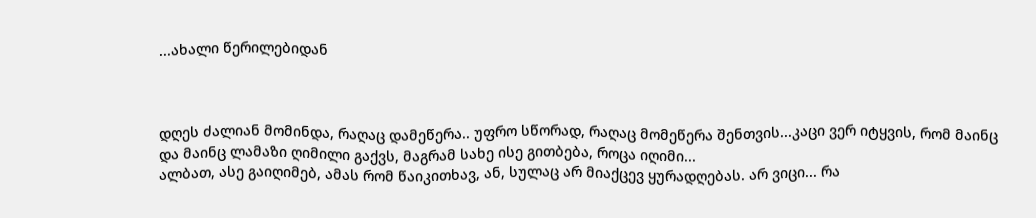...ახალი წერილებიდან



დღეს ძალიან მომინდა, რაღაც დამეწერა.. უფრო სწორად, რაღაც მომეწერა შენთვის...კაცი ვერ იტყვის, რომ მაინც და მაინც ლამაზი ღიმილი გაქვს, მაგრამ სახე ისე გითბება, როცა იღიმი...
ალბათ, ასე გაიღიმებ, ამას რომ წაიკითხავ, ან, სულაც არ მიაქცევ ყურადღებას. არ ვიცი... რა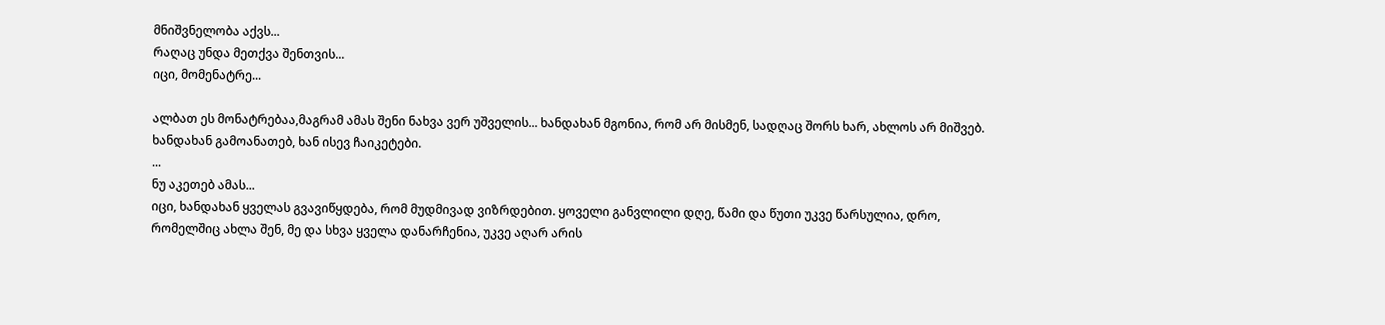მნიშვნელობა აქვს...
რაღაც უნდა მეთქვა შენთვის...
იცი, მომენატრე...

ალბათ ეს მონატრებაა,მაგრამ ამას შენი ნახვა ვერ უშველის... ხანდახან მგონია, რომ არ მისმენ, სადღაც შორს ხარ, ახლოს არ მიშვებ. ხანდახან გამოანათებ, ხან ისევ ჩაიკეტები.
...
ნუ აკეთებ ამას...
იცი, ხანდახან ყველას გვავიწყდება, რომ მუდმივად ვიზრდებით. ყოველი განვლილი დღე, წამი და წუთი უკვე წარსულია, დრო, რომელშიც ახლა შენ, მე და სხვა ყველა დანარჩენია, უკვე აღარ არის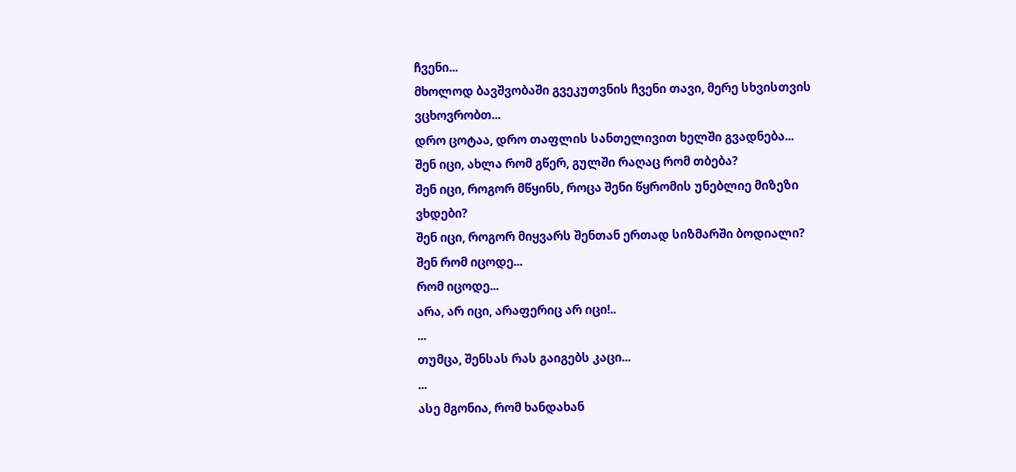ჩვენი...
მხოლოდ ბავშვობაში გვეკუთვნის ჩვენი თავი, მერე სხვისთვის ვცხოვრობთ...
დრო ცოტაა, დრო თაფლის სანთელივით ხელში გვადნება...
შენ იცი, ახლა რომ გწერ, გულში რაღაც რომ თბება?
შენ იცი, როგორ მწყინს, როცა შენი წყრომის უნებლიე მიზეზი ვხდები?
შენ იცი, როგორ მიყვარს შენთან ერთად სიზმარში ბოდიალი?
შენ რომ იცოდე...
რომ იცოდე...
არა, არ იცი, არაფერიც არ იცი!..
...
თუმცა, შენსას რას გაიგებს კაცი...
...
ასე მგონია, რომ ხანდახან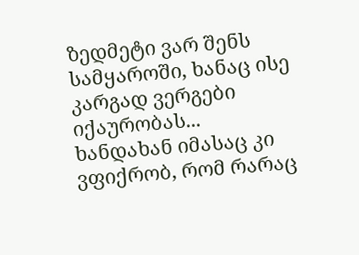ზედმეტი ვარ შენს სამყაროში, ხანაც ისე კარგად ვერგები იქაურობას...
ხანდახან იმასაც კი ვფიქრობ, რომ რარაც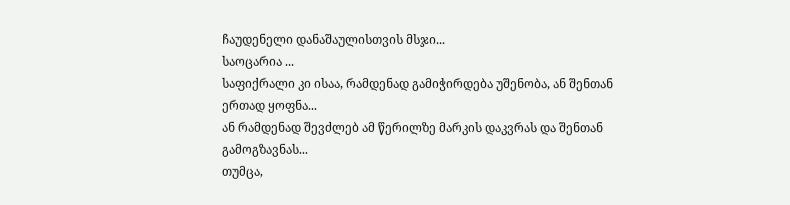ჩაუდენელი დანაშაულისთვის მსჯი...
საოცარია ...
საფიქრალი კი ისაა, რამდენად გამიჭირდება უშენობა, ან შენთან ერთად ყოფნა...
ან რამდენად შევძლებ ამ წერილზე მარკის დაკვრას და შენთან გამოგზავნას...
თუმცა,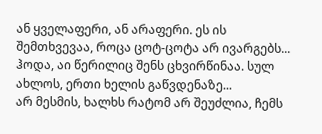ან ყველაფერი, ან არაფერი. ეს ის შემთხვევაა, როცა ცოტ-ცოტა არ ივარგებს...
ჰოდა, აი წერილიც შენს ცხვირწინაა. სულ ახლოს, ერთი ხელის გაწვდენაზე...
არ მესმის, ხალხს რატომ არ შეუძლია, ჩემს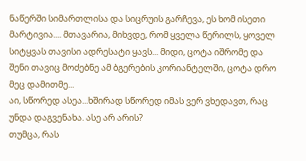ნაწერში სიმართლისა და სიცრუის გარჩევა, ეს ხომ ისეთი მარტივია.... მთავარია, მიხვდე, რომ ყველა წერილს, ყოველ სიტყვას თავისი ადრესატი ყავს... მიდი, ცოტა იშრომე და შენი თავიც მოძებნე ამ ბგერების კორიანტელში, ცოტა დრო მეც დამითმე...
აი, სწორედ ასეა...ხშირად სწორედ იმას ვერ ვხედავთ, რაც უნდა დაგვენახა. ასე არ არის?
თუმცა, რას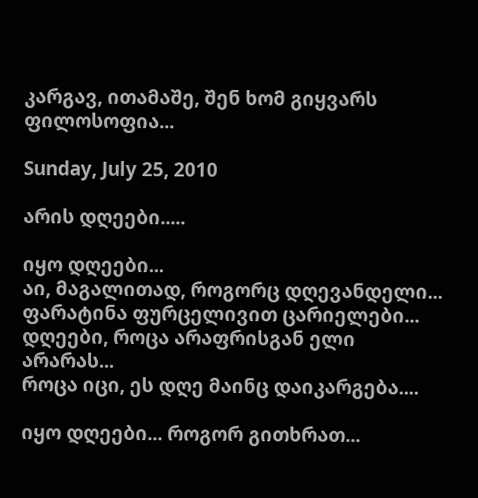კარგავ, ითამაშე, შენ ხომ გიყვარს ფილოსოფია...

Sunday, July 25, 2010

არის დღეები.....

იყო დღეები...
აი, მაგალითად, როგორც დღევანდელი...
ფარატინა ფურცელივით ცარიელები...
დღეები, როცა არაფრისგან ელი არარას...
როცა იცი, ეს დღე მაინც დაიკარგება....

იყო დღეები... როგორ გითხრათ...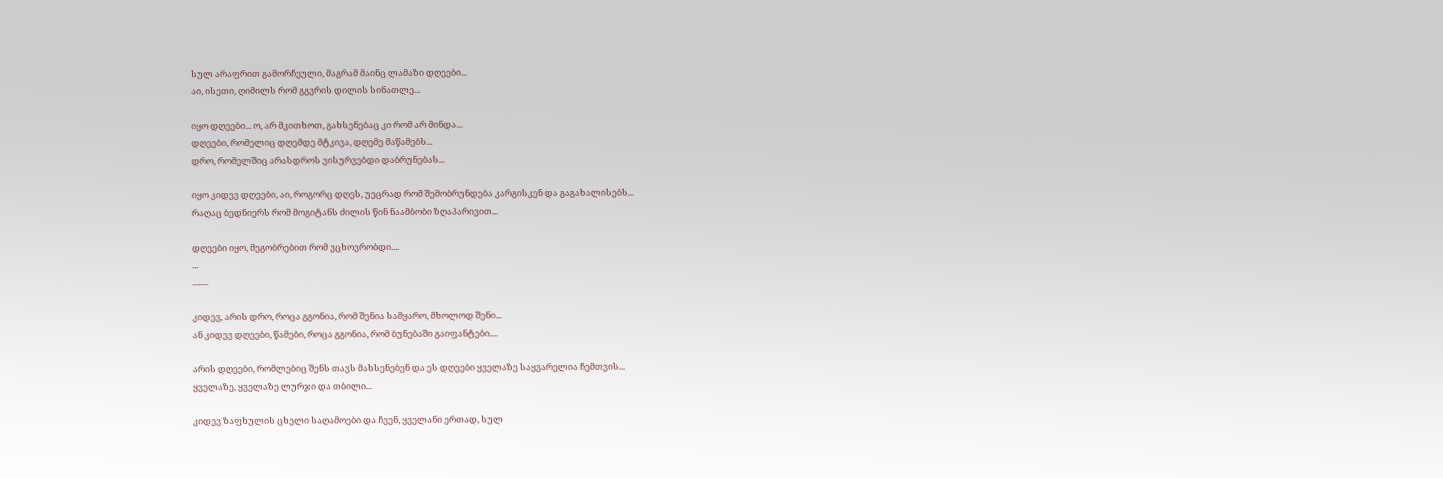სულ არაფრით გამორჩეული, მაგრამ მაინც ლამაზი დღეები...
აი, ისეთი, ღიმილს რომ გგვრის დილის სინათლე...

იყო დღეები... ო, არ მკითხოთ, გახსენებაც კი რომ არ მინდა...
დღეები, რომელიც დღემდე მტკივა, დღემე მაწამებს...
დრო, რომელშიც არასდროს ვისურვებდი დაბრუნებას...

იყო კიდევ დღეები, აი, როგორც დღეს, უეცრად რომ შემობრუნდება კარგისკენ და გაგახალისებს...
რაღაც ბედნიერს რომ მოგიტანს ძილის წინ ნაამბობი ზღაპარივით...

დღეები იყო, მეგობრებით რომ ვცხოვრობდი....
...
........

კიდევ, არის დრო, როცა გგონია, რომ შენია სამყარო, მხოლოდ შენი...
ან კიდევ დღეები, წამები, როცა გგონია, რომ ბუნებაში გაიფანტები....

არის დღეები, რომლებიც შენს თავს მახსენებენ და ეს დღეები ყველაზე საყვარელია ჩემთვის...
ყველაზე, ყველაზე ლურჯი და თბილი...

კიდევ ზაფხულის ცხელი საღამოები და ჩვენ, ყველანი ერთად, სულ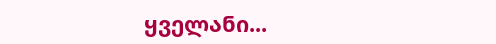ყველანი...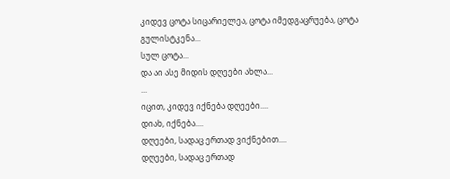კიდევ ცოტა სიცარიელეა, ცოტა იმედგაცრუება, ცოტა გულისტკენა...
სულ ცოტა...
და აი ასე მიდის დღეები ახლა...
...
იცით, კიდევ იქნება დღეები....
დიახ, იქნება....
დღეები, სადაც ერთად ვიქნებით....
დღეები, სადაც ერთად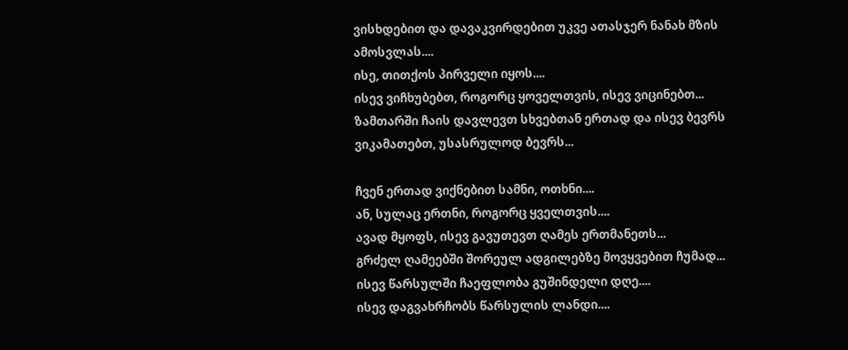ვისხდებით და დავაკვირდებით უკვე ათასჯერ ნანახ მზის ამოსვლას....
ისე, თითქოს პირველი იყოს....
ისევ ვიჩხუბებთ, როგორც ყოველთვის, ისევ ვიცინებთ...
ზამთარში ჩაის დავლევთ სხვებთან ერთად და ისევ ბევრს ვიკამათებთ, უსასრულოდ ბევრს...

ჩვენ ერთად ვიქნებით სამნი, ოთხნი....
ან, სულაც ერთნი, როგორც ყველთვის....
ავად მყოფს, ისევ გავუთევთ ღამეს ერთმანეთს...
გრძელ ღამეებში შორეულ ადგილებზე მოვყვებით ჩუმად...
ისევ წარსულში ჩაეფლობა გუშინდელი დღე....
ისევ დაგვახრჩობს წარსულის ლანდი....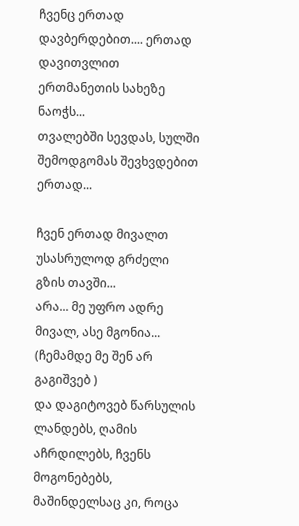ჩვენც ერთად დავბერდებით.... ერთად დავითვლით ერთმანეთის სახეზე ნაოჭს...
თვალებში სევდას, სულში შემოდგომას შევხვდებით ერთად...

ჩვენ ერთად მივალთ უსასრულოდ გრძელი გზის თავში...
არა... მე უფრო ადრე მივალ, ასე მგონია...
(ჩემამდე მე შენ არ გაგიშვებ )
და დაგიტოვებ წარსულის ლანდებს, ღამის აჩრდილებს, ჩვენს მოგონებებს, მაშინდელსაც კი, როცა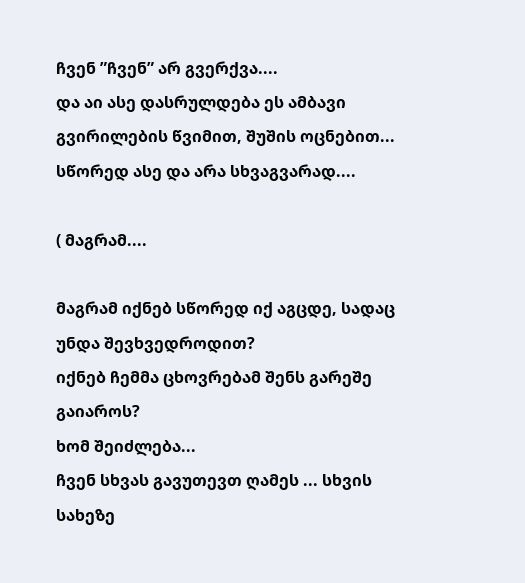ჩვენ ”ჩვენ” არ გვერქვა....
და აი ასე დასრულდება ეს ამბავი გვირილების წვიმით, შუშის ოცნებით...
სწორედ ასე და არა სხვაგვარად....

( მაგრამ....

მაგრამ იქნებ სწორედ იქ აგცდე, სადაც უნდა შევხვედროდით?
იქნებ ჩემმა ცხოვრებამ შენს გარეშე გაიაროს?
ხომ შეიძლება...
ჩვენ სხვას გავუთევთ ღამეს ... სხვის სახეზე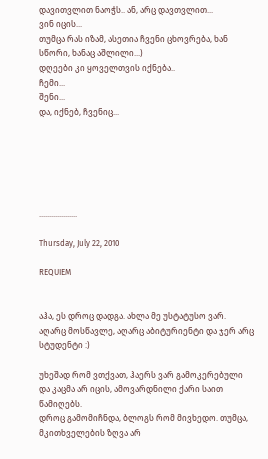დავითვლით ნაოჭს.. ან, არც დავთვლით...
ვინ იცის...
თუმცა რას იზამ, ასეთია ჩვენი ცხოვრება, ხან სწორი, ხანაც აშლილი...)
დღეები კი ყოველთვის იქნება..
ჩემი...
შენი...
და, იქნებ, ჩვენიც...






...................

Thursday, July 22, 2010

REQUIEM


აჰა, ეს დროც დადგა. ახლა მე უსტატუსო ვარ.
აღარც მოსწავლე, აღარც აბიტურიენტი და ჯერ არც სტუდენტი :)

უხეშად რომ ვთქვათ, ჰაერს ვარ გამოკერებული და კაცმა არ იცის, ამოვარდნილი ქარი საით წამიღებს.
დროც გამომიჩნდა, ბლოგს რომ მივხედო. თუმცა, მკითხველების ზღვა არ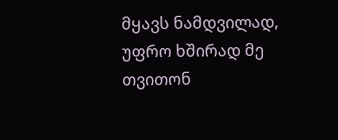მყავს ნამდვილად, უფრო ხშირად მე თვითონ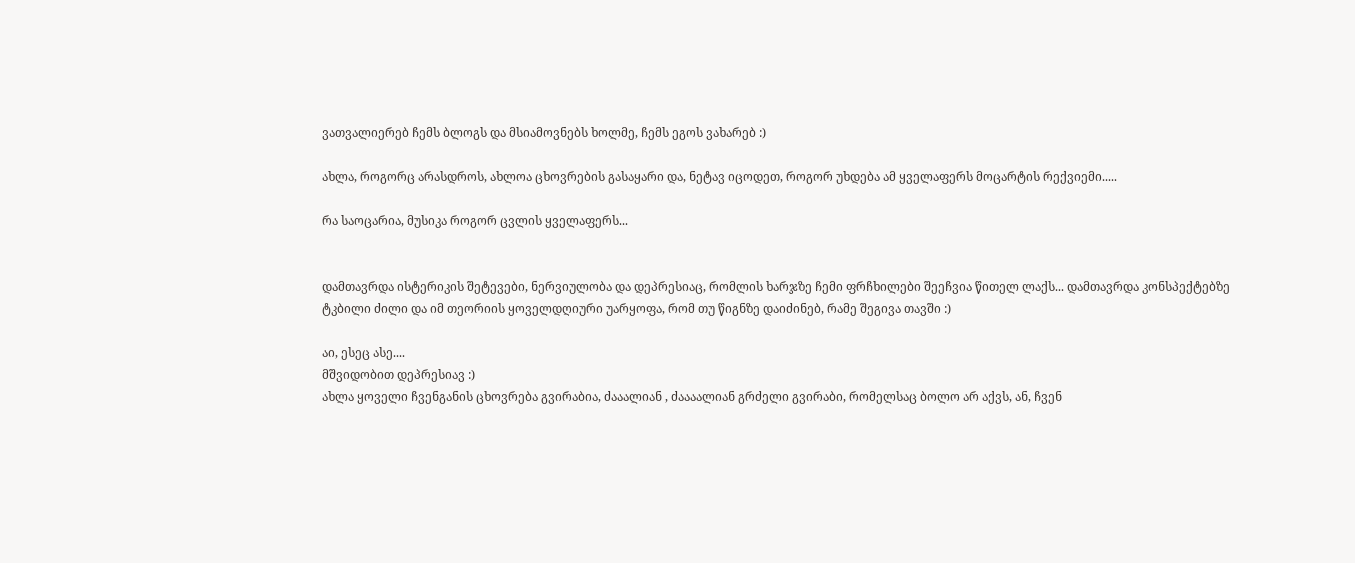ვათვალიერებ ჩემს ბლოგს და მსიამოვნებს ხოლმე, ჩემს ეგოს ვახარებ :)

ახლა, როგორც არასდროს, ახლოა ცხოვრების გასაყარი და, ნეტავ იცოდეთ, როგორ უხდება ამ ყველაფერს მოცარტის რექვიემი.....

რა საოცარია, მუსიკა როგორ ცვლის ყველაფერს...


დამთავრდა ისტერიკის შეტევები, ნერვიულობა და დეპრესიაც, რომლის ხარჯზე ჩემი ფრჩხილები შეეჩვია წითელ ლაქს... დამთავრდა კონსპექტებზე ტკბილი ძილი და იმ თეორიის ყოველდღიური უარყოფა, რომ თუ წიგნზე დაიძინებ, რამე შეგივა თავში :)

აი, ესეც ასე....
მშვიდობით დეპრესიავ :)
ახლა ყოველი ჩვენგანის ცხოვრება გვირაბია, ძააალიან , ძაააალიან გრძელი გვირაბი, რომელსაც ბოლო არ აქვს, ან, ჩვენ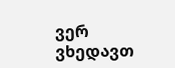ვერ ვხედავთ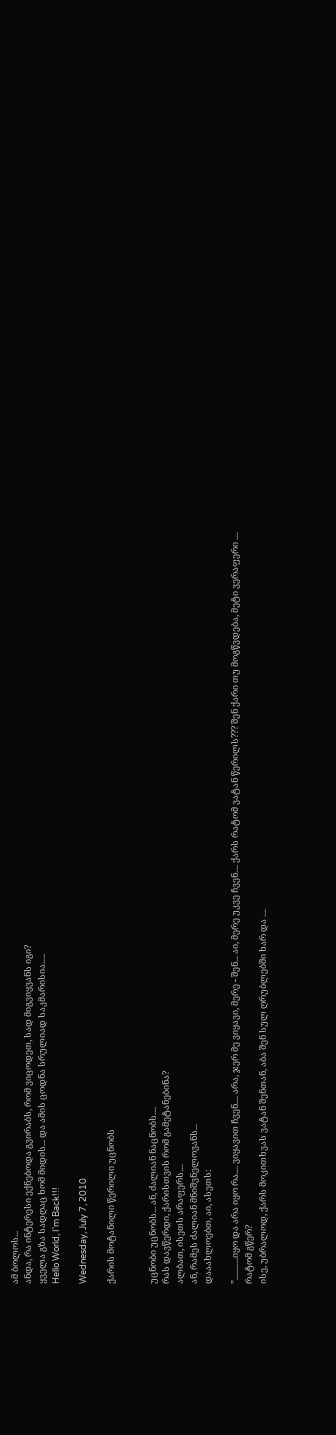ამ ბოლოს...
ანდა, რა ინტერესი ექნებოდა გვირაბს, რომ ვიცოდეთ, სად მიგვიყვანს იგი?
ყველა გზა სადღაც ხომ მიდის... და ამის ცოდნა სრულიად საკმარისია.....
Hello World, I'm Back!!!

Wednesday, July 7, 2010

ქარის მოტანილი წერილი უცნობს


უცნობი უცნობს... ან, ძალიან ნაცნობს....
რას დავწერდი, ქარისთვის რომ გამეტანებინა?
ალბათ, ისეთს არაფერს....
ან, რამეს ძალიან მნიშვნელოვანს...
დააახლოებთ, აი, ასეთს:

”...........იყო და არა იყო რა.... ვიყავით ჩვენ.... არა, ჯერ მე ვიყავი, მერე - შენ... აი, მერე უკვე ჩვენ.... ქარს რატომ ვატან წერილს??? შენ ქარი თუ მოგწვდება, მეტი ვერაფერი ....
რატომ გწერ?
ისე, უბრალოდ, ქარს მოკითხვას ვატან შენთან, აბა შენ სულ ღრუბლებში ხარ და ....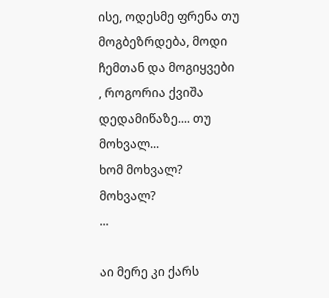ისე, ოდესმე ფრენა თუ მოგბეზრდება, მოდი ჩემთან და მოგიყვები
, როგორია ქვიშა დედამიწაზე.... თუ მოხვალ...
ხომ მოხვალ?
მოხვალ?
...

აი მერე კი ქარს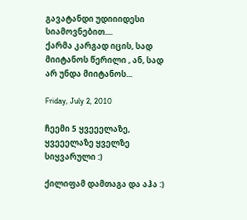გავატანდი უდიიიდესი სიამოვნებით....
ქარმა კარგად იცის, სად მიიტანოს წერილი , ან, სად არ უნდა მიიტანოს...

Friday, July 2, 2010

ჩეემი 5 ყვეეელაზე, ყვეეელაზე ყველზე სიყვარული :)

ქილიფამ დამთაგა და აჰა :)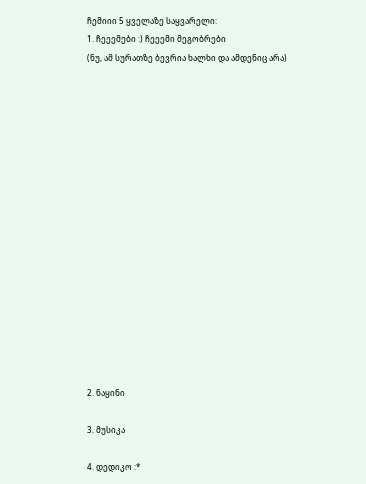ჩემიიი 5 ყველაზე საყვარელი:
1. ჩეეემები :) ჩეეემი მეგობრები
(ნუ, ამ სურათზე ბევრია ხალხი და ამდენიც არა)

















2. ნაყინი

3. მუსიკა

4. დედიკო :*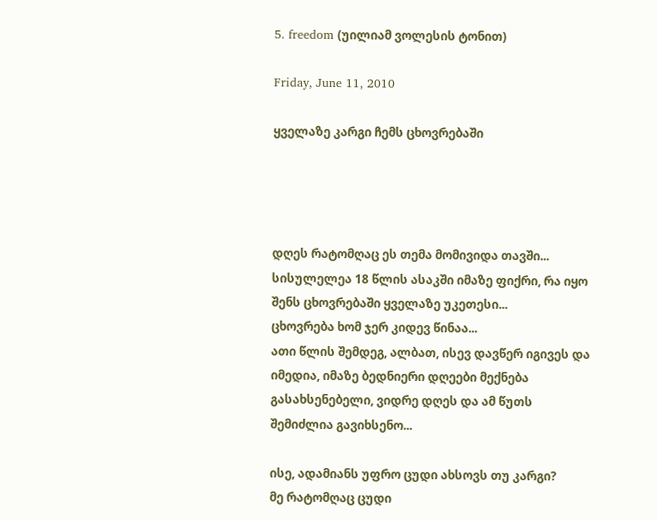5. freedom (უილიამ ვოლესის ტონით)

Friday, June 11, 2010

ყველაზე კარგი ჩემს ცხოვრებაში




დღეს რატომღაც ეს თემა მომივიდა თავში...
სისულელეა 18 წლის ასაკში იმაზე ფიქრი, რა იყო შენს ცხოვრებაში ყველაზე უკეთესი...
ცხოვრება ხომ ჯერ კიდევ წინაა...
ათი წლის შემდეგ, ალბათ, ისევ დავწერ იგივეს და იმედია, იმაზე ბედნიერი დღეები მექნება გასახსენებელი, ვიდრე დღეს და ამ წუთს შემიძლია გავიხსენო...

ისე, ადამიანს უფრო ცუდი ახსოვს თუ კარგი?
მე რატომღაც ცუდი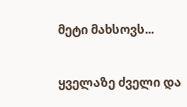მეტი მახსოვს...

ყველაზე ძველი და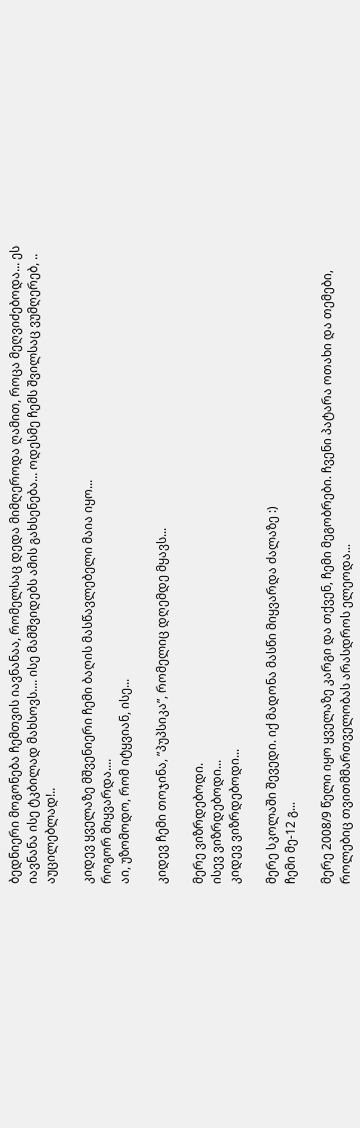ბედნიერი მოგონება ჩემთვის იავნანაა, რომელსაც დედა მიმღეროდა ღამით, როცა მეღვიძებოდა... ეს იავნანა ისე ტკბილად მახსოვს.... ისე მამშვიდებს ამის გახსენება... ოდესმე ჩემს შვილსაც ვუმღერებ, .. აუცილებლად!..

კიდევ ყველაზე მშვენიერი ჩემი ბაღის მასწავლებელი მაია იყო...
როგორ მიყვარდა....
აი, უზომოდო, რომ იტყვიან, ისე...

კიდევ ჩემი თოჯინა, ”პუპსიკა”, რომელიც დღემდე მყავს...

მერე ვიზრდებოდი.
ისევ ვიზრდებოდი...
კიდევ ვიზრდებოდი...

მერე სკოლაში შევედი. იქ მადონა მასწი მიყვარდა ძალაზე :)
ჩემი მე-12 გ...

მერე 2008/9 წელი იყო ყველაზე კარგი და თქვენ, ჩემი მეგობრები. ჩვენი პატარა ოთახი და თემები, როლებიც თვითმმართველობას არასდროს ელეოდა...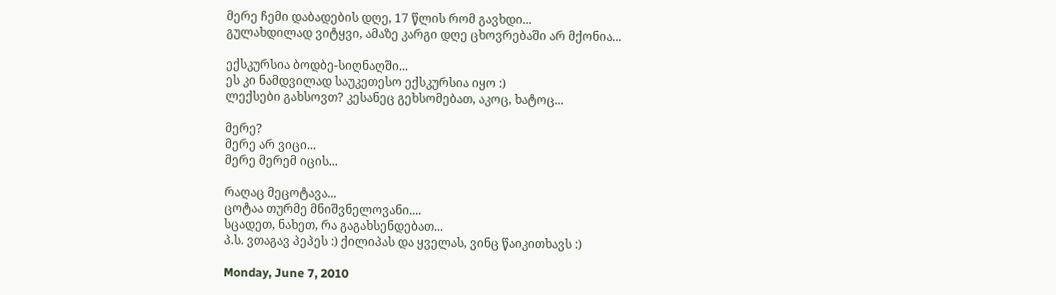მერე ჩემი დაბადების დღე, 17 წლის რომ გავხდი...
გულახდილად ვიტყვი, ამაზე კარგი დღე ცხოვრებაში არ მქონია...

ექსკურსია ბოდბე-სიღნაღში...
ეს კი ნამდვილად საუკეთესო ექსკურსია იყო :)
ლექსები გახსოვთ? კესანეც გეხსომებათ, აკოც, ხატოც...

მერე?
მერე არ ვიცი...
მერე მერემ იცის...

რაღაც მეცოტავა...
ცოტაა თურმე მნიშვნელოვანი....
სცადეთ, ნახეთ, რა გაგახსენდებათ...
პ.ს. ვთაგავ პეპეს :) ქილიპას და ყველას, ვინც წაიკითხავს :)

Monday, June 7, 2010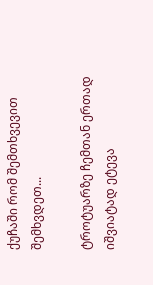ქუჩაში რომ შემთხვევით შემხვდეთ...

ტროტუარზე ჩემთან ერთად იშვიატად ეტევა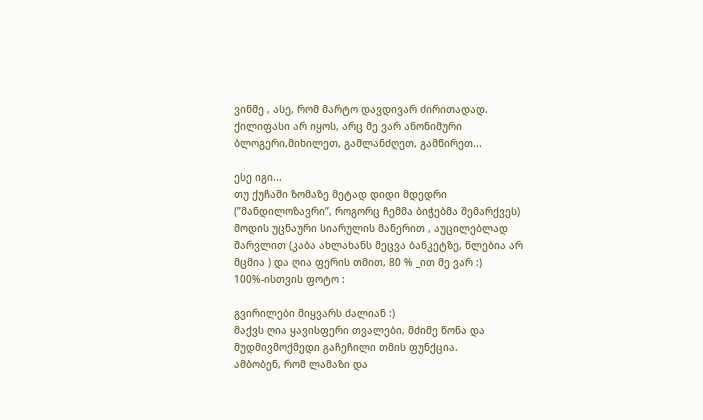ვინმე , ასე, რომ მარტო დავდივარ ძირითადად.
ქილიფასი არ იყოს, არც მე ვარ ანონიმური ბლოგერი,მიხილეთ, გამლანძღეთ, გამწირეთ...

ესე იგი...
თუ ქუჩაში ზომაზე მეტად დიდი მდედრი (”მანდილოზავრი”, როგორც ჩემმა ბიჭებმა შემარქვეს) მოდის უცნაური სიარულის მანერით , აუცილებლად შარვლით (კაბა ახლახანს მეცვა ბანკეტზე, წლებია არ მცმია ) და ღია ფერის თმით, 80 % _ით მე ვარ :)
100%-ისთვის ფოტო :

გვირილები მიყვარს ძალიან :)
მაქვს ღია ყავისფერი თვალები, მძიმე წონა და მუდმივმოქმედი გაჩეჩილი თმის ფუნქცია.
ამბობენ, რომ ლამაზი და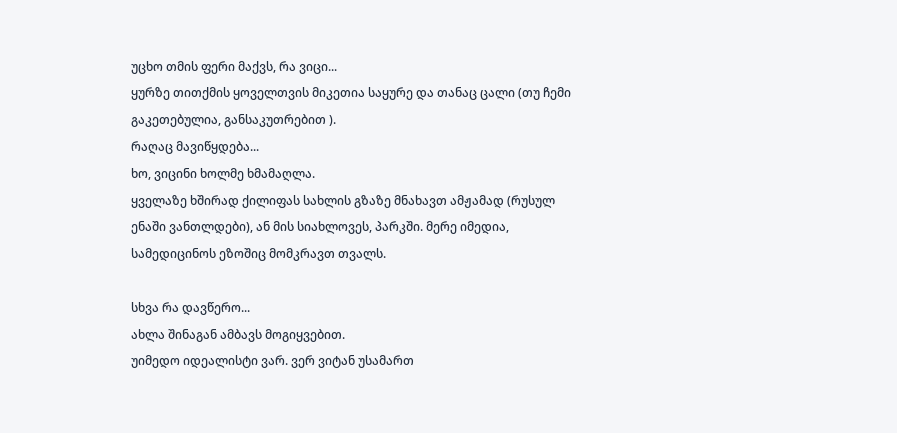უცხო თმის ფერი მაქვს, რა ვიცი...
ყურზე თითქმის ყოველთვის მიკეთია საყურე და თანაც ცალი (თუ ჩემი გაკეთებულია, განსაკუთრებით ).
რაღაც მავიწყდება...
ხო, ვიცინი ხოლმე ხმამაღლა.
ყველაზე ხშირად ქილიფას სახლის გზაზე მნახავთ ამჟამად (რუსულ ენაში ვანთლდები), ან მის სიახლოვეს, პარკში. მერე იმედია, სამედიცინოს ეზოშიც მომკრავთ თვალს.

სხვა რა დავწერო...
ახლა შინაგან ამბავს მოგიყვებით.
უიმედო იდეალისტი ვარ. ვერ ვიტან უსამართ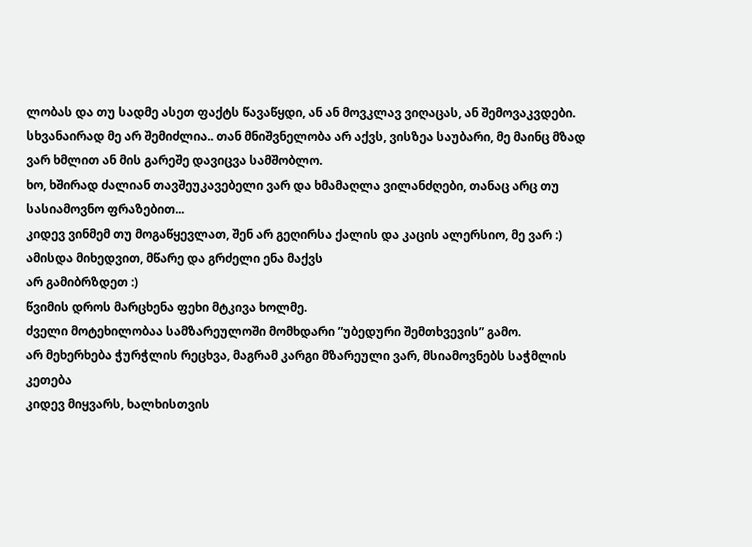ლობას და თუ სადმე ასეთ ფაქტს წავაწყდი, ან ან მოვკლავ ვიღაცას, ან შემოვაკვდები. სხვანაირად მე არ შემიძლია.. თან მნიშვნელობა არ აქვს, ვისზეა საუბარი, მე მაინც მზად ვარ ხმლით ან მის გარეშე დავიცვა სამშობლო.
ხო, ხშირად ძალიან თავშეუკავებელი ვარ და ხმამაღლა ვილანძღები, თანაც არც თუ სასიამოვნო ფრაზებით...
კიდევ ვინმემ თუ მოგაწყევლათ, შენ არ გეღირსა ქალის და კაცის ალერსიო, მე ვარ :)
ამისდა მიხედვით, მწარე და გრძელი ენა მაქვს
არ გამიბრზდეთ :)
წვიმის დროს მარცხენა ფეხი მტკივა ხოლმე.
ძველი მოტეხილობაა სამზარეულოში მომხდარი ”უბედური შემთხვევის” გამო.
არ მეხერხება ჭურჭლის რეცხვა, მაგრამ კარგი მზარეული ვარ, მსიამოვნებს საჭმლის კეთება
კიდევ მიყვარს, ხალხისთვის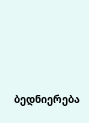ბედნიერება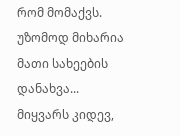რომ მომაქვს. უზომოდ მიხარია მათი სახეების დანახვა...
მიყვარს კიდევ,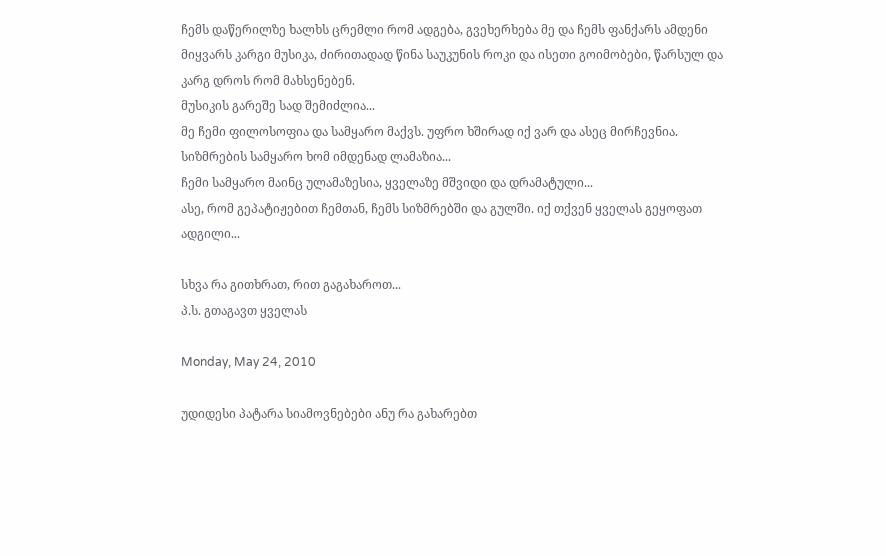ჩემს დაწერილზე ხალხს ცრემლი რომ ადგება, გვეხერხება მე და ჩემს ფანქარს ამდენი
მიყვარს კარგი მუსიკა, ძირითადად წინა საუკუნის როკი და ისეთი გოიმობები, წარსულ და კარგ დროს რომ მახსენებენ.
მუსიკის გარეშე სად შემიძლია...
მე ჩემი ფილოსოფია და სამყარო მაქვს. უფრო ხშირად იქ ვარ და ასეც მირჩევნია. სიზმრების სამყარო ხომ იმდენად ლამაზია...
ჩემი სამყარო მაინც ულამაზესია, ყველაზე მშვიდი და დრამატული...
ასე, რომ გეპატიჟებით ჩემთან, ჩემს სიზმრებში და გულში. იქ თქვენ ყველას გეყოფათ ადგილი...

სხვა რა გითხრათ, რით გაგახაროთ...
პ.ს. გთაგავთ ყველას

Monday, May 24, 2010

უდიდესი პატარა სიამოვნებები ანუ რა გახარებთ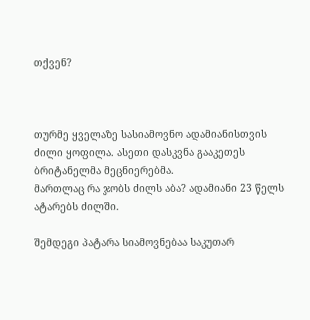თქვენ?



თურმე ყველაზე სასიამოვნო ადამიანისთვის ძილი ყოფილა. ასეთი დასკვნა გააკეთეს ბრიტანელმა მეცნიერებმა.
მართლაც რა ჯობს ძილს აბა? ადამიანი 23 წელს ატარებს ძილში.

შემდეგი პატარა სიამოვნებაა საკუთარ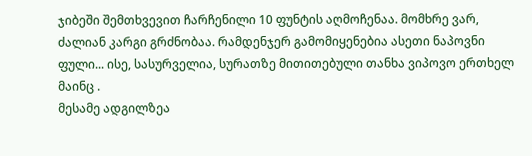ჯიბეში შემთხვევით ჩარჩენილი 10 ფუნტის აღმოჩენაა. მომხრე ვარ, ძალიან კარგი გრძნობაა. რამდენჯერ გამომიყენებია ასეთი ნაპოვნი ფული... ისე, სასურველია, სურათზე მითითებული თანხა ვიპოვო ერთხელ მაინც .
მესამე ადგილზეა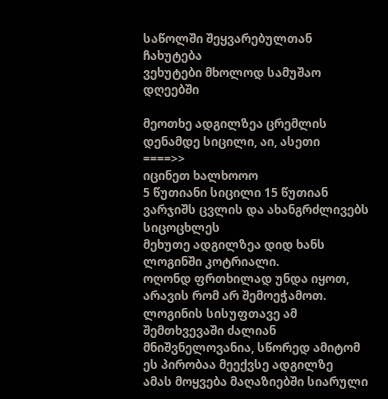საწოლში შეყვარებულთან ჩახუტება
ვეხუტები მხოლოდ სამუშაო დღეებში

მეოთხე ადგილზეა ცრემლის დენამდე სიცილი, აი, ასეთი
====>>
იცინეთ ხალხოოო
5 წუთიანი სიცილი 15 წუთიან ვარჯიშს ცვლის და ახანგრძლივებს სიცოცხლეს
მეხუთე ადგილზეა დიდ ხანს ლოგინში კოტრიალი.
ოღონდ ფრთხილად უნდა იყოთ, არავის რომ არ შემოეჭამოთ.
ლოგინის სისუფთავე ამ შემთხვევაში ძალიან მნიშვნელოვანია, სწორედ ამიტომ ეს პირობაა მეექვსე ადგილზე
ამას მოყვება მაღაზიებში სიარული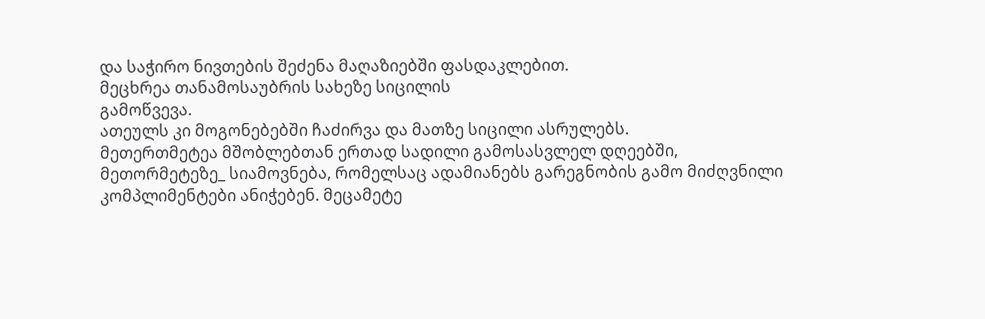და საჭირო ნივთების შეძენა მაღაზიებში ფასდაკლებით.
მეცხრეა თანამოსაუბრის სახეზე სიცილის
გამოწვევა.
ათეულს კი მოგონებებში ჩაძირვა და მათზე სიცილი ასრულებს.
მეთერთმეტეა მშობლებთან ერთად სადილი გამოსასვლელ დღეებში, მეთორმეტეზე_ სიამოვნება, რომელსაც ადამიანებს გარეგნობის გამო მიძღვნილი კომპლიმენტები ანიჭებენ. მეცამეტე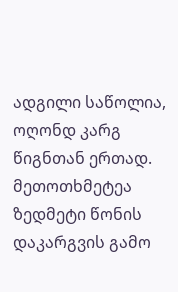ადგილი საწოლია, ოღონდ კარგ წიგნთან ერთად. მეთოთხმეტეა ზედმეტი წონის დაკარგვის გამო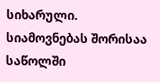სიხარული.
სიამოვნებას შორისაა საწოლში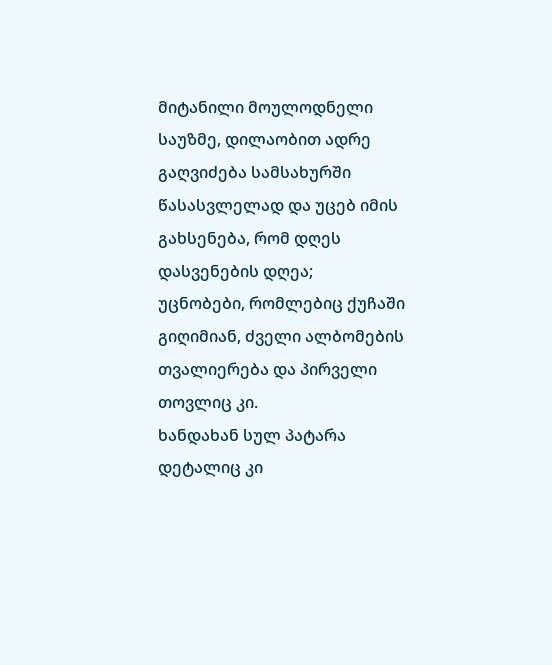მიტანილი მოულოდნელი საუზმე, დილაობით ადრე გაღვიძება სამსახურში წასასვლელად და უცებ იმის გახსენება, რომ დღეს დასვენების დღეა;
უცნობები, რომლებიც ქუჩაში გიღიმიან, ძველი ალბომების თვალიერება და პირველი თოვლიც კი.
ხანდახან სულ პატარა დეტალიც კი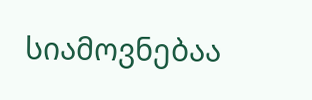სიამოვნებაა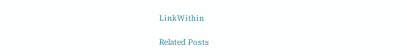LinkWithin

Related Posts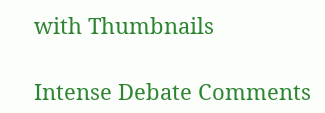with Thumbnails

Intense Debate Comments